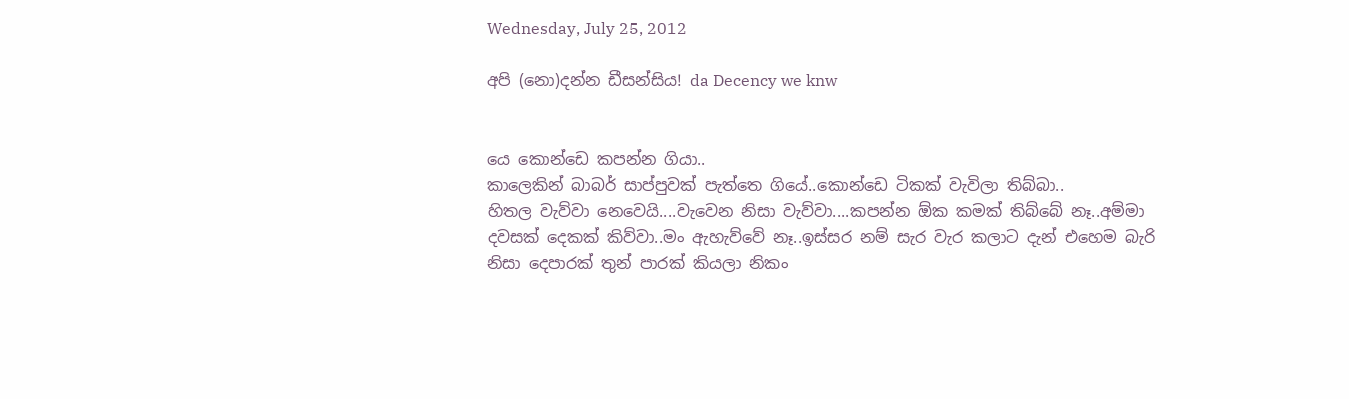Wednesday, July 25, 2012

අපි (නො)දන්න ඩීසන්සිය! da Decency we knw


යෙ කොන්ඩෙ කපන්න ගියා..
කාලෙකින් බාබර් සාප්පුවක් පැත්තෙ ගියේ..කොන්ඩෙ ටිකක් වැවිලා තිබ්බා..
හිතල වැව්වා නෙවෙයි....වැවෙන නිසා වැව්වා....කපන්න ඕක කමක් තිබ්බේ නෑ..අම්මා දවසක් දෙකක් කිව්වා..මං ඇහැව්වේ නෑ..ඉස්සර නම් සැර වැර කලාට දැන් එහෙම බැරි නිසා දෙපාරක් තුන් පාරක් කියලා නිකං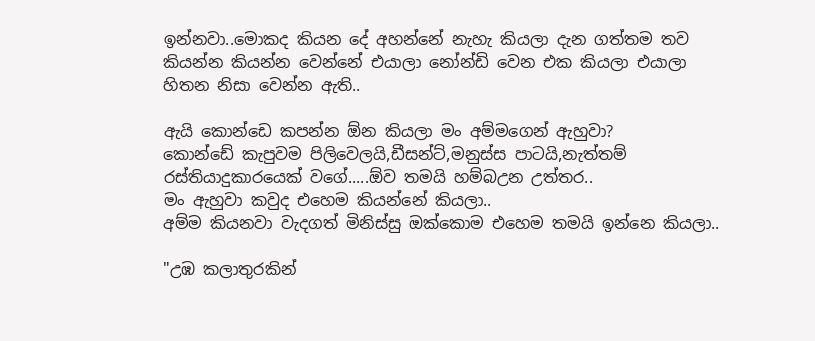ඉන්නවා..මොකද කියන දේ අහන්නේ නැහැ කියලා දැන ගත්තම තව කියන්න කියන්න වෙන්නේ එයාලා නෝන්ඩි වෙන එක කියලා එයාලා හිතන නිසා වෙන්න ඇති..

ඇයි කොන්ඩෙ කපන්න ඕන කියලා මං අම්මගෙන් ඇහුවා?
කොන්ඩේ කැපුවම පිලිවෙලයි,ඩීසන්ට්,මනුස්ස පාටයි,නැත්තම් රස්තියාදුකාරයෙක් වගේ.....ඕව තමයි හම්බඋන උත්තර..
මං ඇහුවා කවුද එහෙම කියන්නේ කියලා..
අම්ම කියනවා වැදගත් මිනිස්සු ඔක්කොම එහෙම තමයි ඉන්නෙ කියලා..

"උඹ කලාතුරකින්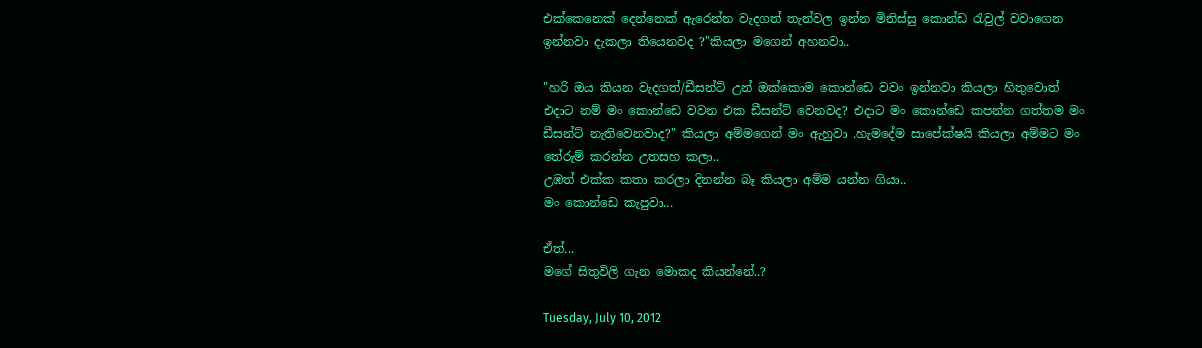එක්කෙනෙක් දෙන්නෙක් ඇරෙන්න වැදගත් තැන්වල ඉන්න මිනිස්සු කොන්ඩ රැවුල් වවාගෙන ඉන්නවා දැකලා තියෙනවද ?"කියලා මගෙන් අහනවා..

"හරි ඔය කියන වැදගත්/ඩීසන්ට් උන් ඔක්කොම කොන්ඩෙ වවං ඉන්නවා කියලා හිතුවොත් එදාට නම් මං කොන්ඩෙ වවන එක ඩීසන්ට් වෙනවද? එදාට මං කොන්ඩෙ කපන්න ගත්තම මං ඩීසන්ට් නැතිවෙනවාද?" කියලා අම්මගෙන් මං ඇහුවා .හැමදේම සාපේක්ෂයි කියලා අම්මට මං තේරුම් කරන්න උතසහ කලා..
උඹත් එක්ක කතා කරලා දිනන්න බෑ කියලා අම්ම යන්න ගියා..
මං කොන්ඩෙ කැපුවා...

ඒත්...
මගේ සිතුවිලි ගැන මොකද කියන්නේ..?

Tuesday, July 10, 2012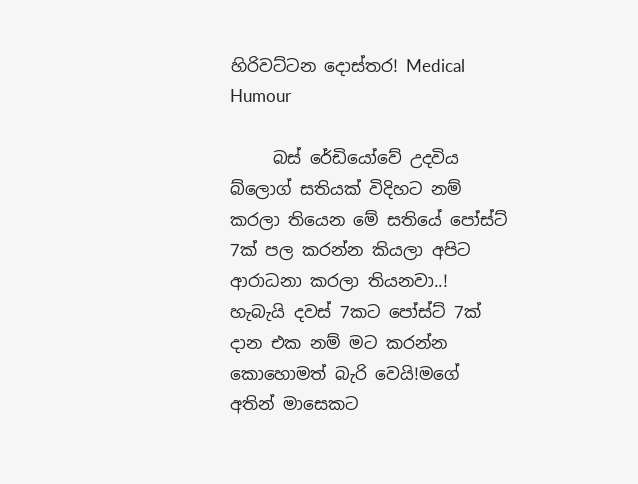හිරිවට්ටන දොස්තර! Medical Humour

     බස් රේඩියෝවේ උදවිය බ්ලොග් සතියක් විදිහට නම් කරලා තියෙන මේ සතියේ පෝස්ට් 7ක් පල කරන්න කියලා අපිට ආරාධනා කරලා තියනවා..! හැබැයි දවස් 7කට පෝස්ට් 7ක් දාන එක නම් මට කරන්න කොහොමත් බැරි වෙයි!මගේ අතින් මාසෙකට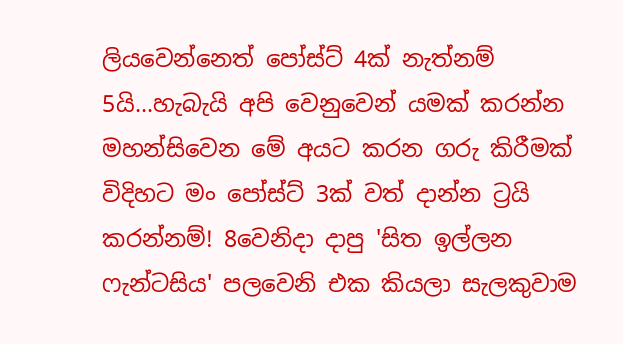ලියවෙන්නෙත් පෝස්ට් 4ක් නැත්නම් 5යි...හැබැයි අපි වෙනුවෙන් යමක් කරන්න මහන්සිවෙන මේ අයට කරන ගරු කිරීමක් විදිහට මං පෝස්ට් 3ක් වත් දාන්න ට්‍රයි කරන්නම්! 8වෙනිදා දාපු 'සිත ඉල්ලන ෆැන්ටසිය' පලවෙනි එක කියලා සැලකුවාම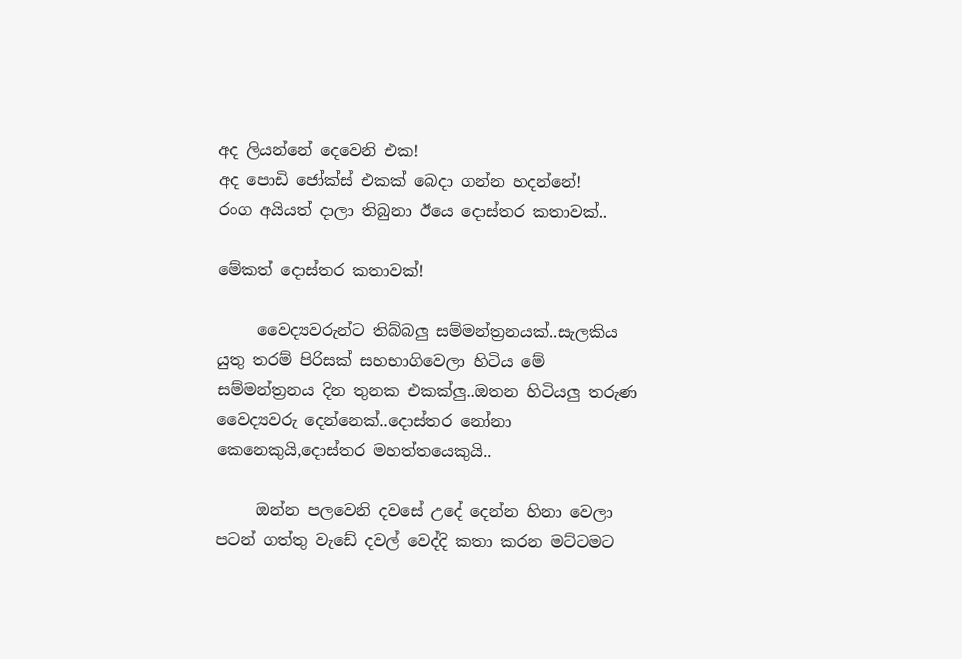අද ලියන්නේ දෙවෙනි එක!
අද පොඩි ජෝක්ස් එකක් බෙදා ගන්න හදන්නේ!
රංග අයියත් දාලා තිබුනා ඊයෙ දොස්තර කතාවක්..

මේකත් දොස්තර කතාවක්!

     වෛද්‍යවරුන්ට තිබ්බලු සම්මන්ත්‍රනයක්..සැලකිය යුතු තරම් පිරිසක් සහභාගිවෙලා හිටිය මේ සම්මන්ත්‍රනය දින තුනක එකක්ලු..ඔතන හිටියලු තරුණ වෛද්‍යවරු දෙන්නෙක්..දොස්තර නෝනා කෙනෙකුයි,දොස්තර මහත්තයෙකුයි..

     ඔන්න පලවෙනි දවසේ උදේ දෙන්න හිනා වෙලා පටන් ගත්තු වැඩේ දවල් වෙද්දි කතා කරන මට්ටමට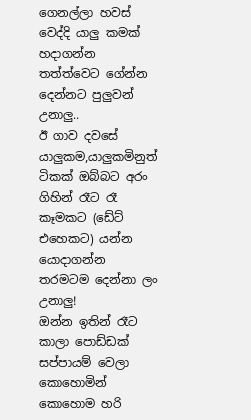ගෙනල්ලා හවස් වෙද්දි යාලු කමක් හදාගන්න තත්ත්වෙට ගේන්න දෙන්නට පුලුවන් උනාලු..
ඊ ගාව දවසේ යාලුකම,යාලුකමිනුත් ටිකක් ඔබ්බට අරං ගිහින් රෑට රෑ කෑමකට (ඩේට් එහෙකට) යන්න යොදාගන්න තරමටම දෙන්නා ලං උනාලු!
ඔන්න ඉතින් රෑට කාලා පොඩ්ඩක් සප්පායම් වෙලා කොහොමින් කොහොම හරි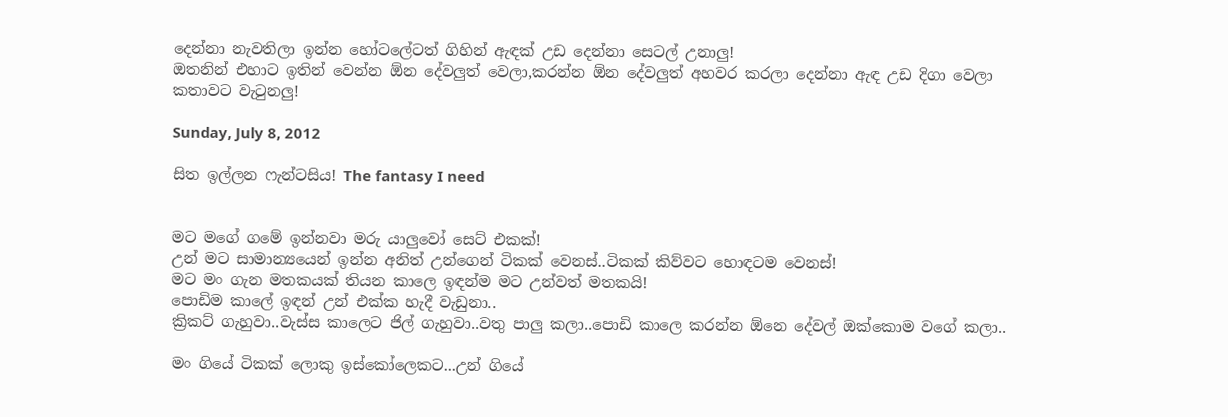දෙන්නා නැවතිලා ඉන්න හෝටලේටත් ගිහින් ඇඳක් උඩ දෙන්නා සෙටල් උනාලු!
ඔතනින් එහාට ඉතින් වෙන්න ඕන දේවලුත් වෙලා,කරන්න ඕන දේවලුත් අහවර කරලා දෙන්නා ඇඳ උඩ දිගා වෙලා කතාවට වැටුනලු!

Sunday, July 8, 2012

සිත ඉල්ලන ෆැන්ටසිය! The fantasy I need


මට මගේ ගමේ ඉන්නවා මරු යාලුවෝ සෙට් එකක්!
උන් මට සාමාන්‍යයෙන් ඉන්න අනිත් උන්ගෙන් ටිකක් වෙනස්..ටිකක් කිව්වට හොඳටම වෙනස්!
මට මං ගැන මතකයක් තියන කාලෙ ඉඳන්ම මට උන්වත් මතකයි!
පොඩිම කාලේ ඉඳන් උන් එක්ක හැදී වැඩුනා..
ක්‍රිකට් ගැහුවා..වැස්ස කාලෙට ජිල් ගැහුවා..වතු පාලු කලා..පොඩි කාලෙ කරන්න ඕනෙ දේවල් ඔක්කොම වගේ කලා..

මං ගියේ ටිකක් ලොකු ඉස්කෝලෙකට...උන් ගියේ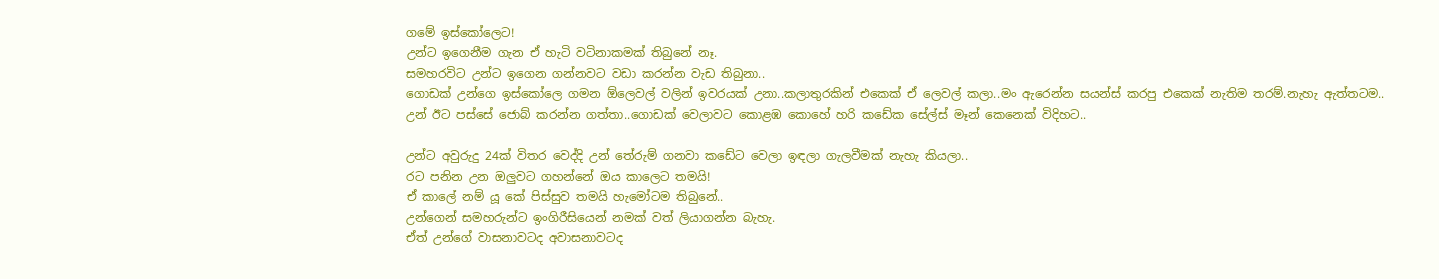ගමේ ඉස්කෝලෙට!
උන්ට ඉගෙනීම ගැන ඒ හැටි වටිනාකමක් තිබුනේ නෑ.
සමහරවිට උන්ට ඉගෙන ගන්නවට වඩා කරන්න වැඩ තිබුනා..
ගොඩක් උන්ගෙ ඉස්කෝලෙ ගමන ඕලෙවල් වලින් ඉවරයක් උනා..කලාතුරකින් එකෙක් ඒ ලෙවල් කලා..මං ඇරෙන්න සයන්ස් කරපු එකෙක් නැතිම තරම්.නැහැ ඇත්තටම..
උන් ඊට පස්සේ ජොබ් කරන්න ගත්තා..ගොඩක් වෙලාවට කොළඹ කොහේ හරි කඩේක සේල්ස් මෑන් කෙනෙක් විදිහට..

උන්ට අවුරුදු 24ක් විතර වෙද්දි උන් තේරුම් ගනවා කඩේට වෙලා ඉඳලා ගැලවීමක් නැහැ කියලා..
රට පනින උන ඔලුවට ගහන්නේ ඔය කාලෙට තමයි!
ඒ කාලේ නම් යූ කේ පිස්සුව තමයි හැමෝටම තිබුනේ..
උන්ගෙන් සමහරුන්ට ඉංගිරීසියෙන් නමක් වත් ලියාගන්න බැහැ.
ඒත් උන්ගේ වාසනාවටද අවාසනාවටද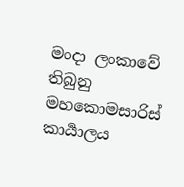මංදා ලංකාවේ තිබුනු මහකොමසාරිස් කාර්‍යාලය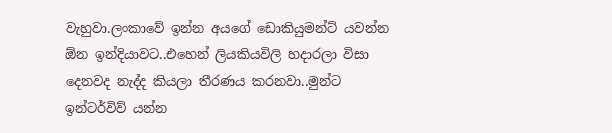වැහුවා.ලංකාවේ ඉන්න අයගේ ඩොකියුමන්ට් යවන්න ඕන ඉන්දියාවට..එහෙන් ලියකියවිලි හදාරලා විසා දෙනවද නැද්ද කියලා තීරණය කරනවා..මුන්ට ඉන්ටර්විව් යන්න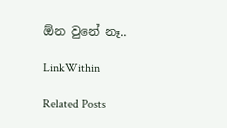ඕන වුනේ නෑ..

LinkWithin

Related Posts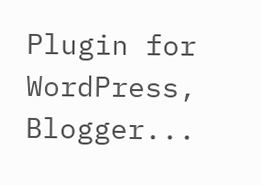Plugin for WordPress, Blogger...